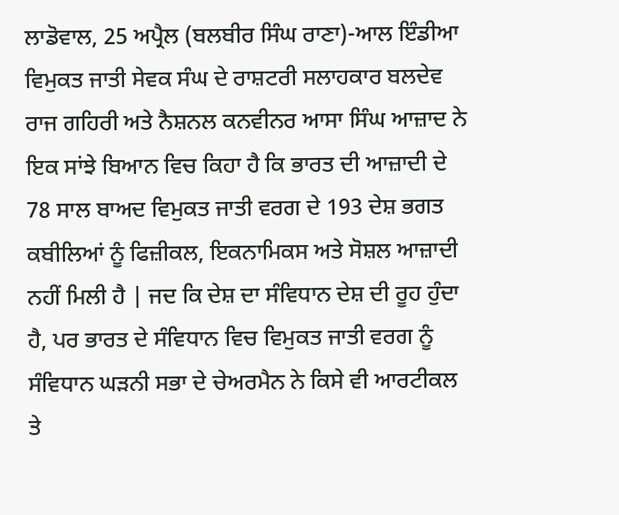ਲਾਡੋਵਾਲ, 25 ਅਪ੍ਰੈਲ (ਬਲਬੀਰ ਸਿੰਘ ਰਾਣਾ)-ਆਲ ਇੰਡੀਆ ਵਿਮੁਕਤ ਜਾਤੀ ਸੇਵਕ ਸੰਘ ਦੇ ਰਾਸ਼ਟਰੀ ਸਲਾਹਕਾਰ ਬਲਦੇਵ ਰਾਜ ਗਹਿਰੀ ਅਤੇ ਨੈਸ਼ਨਲ ਕਨਵੀਨਰ ਆਸਾ ਸਿੰਘ ਆਜ਼ਾਦ ਨੇ ਇਕ ਸਾਂਝੇ ਬਿਆਨ ਵਿਚ ਕਿਹਾ ਹੈ ਕਿ ਭਾਰਤ ਦੀ ਆਜ਼ਾਦੀ ਦੇ 78 ਸਾਲ ਬਾਅਦ ਵਿਮੁਕਤ ਜਾਤੀ ਵਰਗ ਦੇ 193 ਦੇਸ਼ ਭਗਤ ਕਬੀਲਿਆਂ ਨੂੰ ਫਿਜ਼ੀਕਲ, ਇਕਨਾਮਿਕਸ ਅਤੇ ਸੋਸ਼ਲ ਆਜ਼ਾਦੀ ਨਹੀਂ ਮਿਲੀ ਹੈ | ਜਦ ਕਿ ਦੇਸ਼ ਦਾ ਸੰਵਿਧਾਨ ਦੇਸ਼ ਦੀ ਰੂਹ ਹੁੰਦਾ ਹੈ, ਪਰ ਭਾਰਤ ਦੇ ਸੰਵਿਧਾਨ ਵਿਚ ਵਿਮੁਕਤ ਜਾਤੀ ਵਰਗ ਨੂੰ ਸੰਵਿਧਾਨ ਘੜਨੀ ਸਭਾ ਦੇ ਚੇਅਰਮੈਨ ਨੇ ਕਿਸੇ ਵੀ ਆਰਟੀਕਲ ਤੇ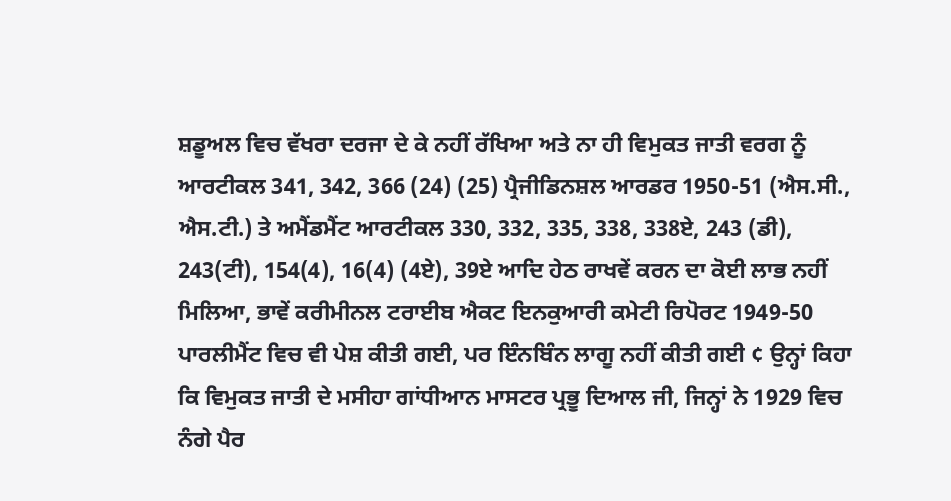ਸ਼ਡੂਅਲ ਵਿਚ ਵੱਖਰਾ ਦਰਜਾ ਦੇ ਕੇ ਨਹੀਂ ਰੱਖਿਆ ਅਤੇ ਨਾ ਹੀ ਵਿਮੁਕਤ ਜਾਤੀ ਵਰਗ ਨੂੰ ਆਰਟੀਕਲ 341, 342, 366 (24) (25) ਪ੍ਰੈਜੀਡਿਨਸ਼ਲ ਆਰਡਰ 1950-51 (ਐਸ.ਸੀ., ਐਸ.ਟੀ.) ਤੇ ਅਮੈਂਡਮੈਂਟ ਆਰਟੀਕਲ 330, 332, 335, 338, 338ਏ, 243 (ਡੀ), 243(ਟੀ), 154(4), 16(4) (4ਏ), 39ਏ ਆਦਿ ਹੇਠ ਰਾਖਵੇਂ ਕਰਨ ਦਾ ਕੋਈ ਲਾਭ ਨਹੀਂ ਮਿਲਿਆ, ਭਾਵੇਂ ਕਰੀਮੀਨਲ ਟਰਾਈਬ ਐਕਟ ਇਨਕੁਆਰੀ ਕਮੇਟੀ ਰਿਪੋਰਟ 1949-50 ਪਾਰਲੀਮੈਂਟ ਵਿਚ ਵੀ ਪੇਸ਼ ਕੀਤੀ ਗਈ, ਪਰ ਇੰਨਬਿੰਨ ਲਾਗੂ ਨਹੀਂ ਕੀਤੀ ਗਈ ¢ ਉਨ੍ਹਾਂ ਕਿਹਾ ਕਿ ਵਿਮੁਕਤ ਜਾਤੀ ਦੇ ਮਸੀਹਾ ਗਾਂਧੀਆਨ ਮਾਸਟਰ ਪ੍ਰਭੂ ਦਿਆਲ ਜੀ, ਜਿਨ੍ਹਾਂ ਨੇ 1929 ਵਿਚ ਨੰਗੇ ਪੈਰ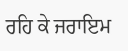ਰਹਿ ਕੇ ਜਰਾਇਮ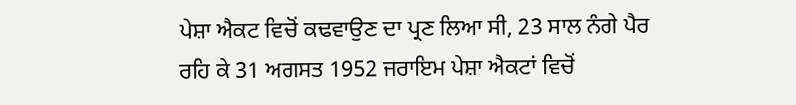ਪੇਸ਼ਾ ਐਕਟ ਵਿਚੋਂ ਕਢਵਾਉਣ ਦਾ ਪ੍ਰਣ ਲਿਆ ਸੀ, 23 ਸਾਲ ਨੰਗੇ ਪੈਰ ਰਹਿ ਕੇ 31 ਅਗਸਤ 1952 ਜਰਾਇਮ ਪੇਸ਼ਾ ਐਕਟਾਂ ਵਿਚੋਂ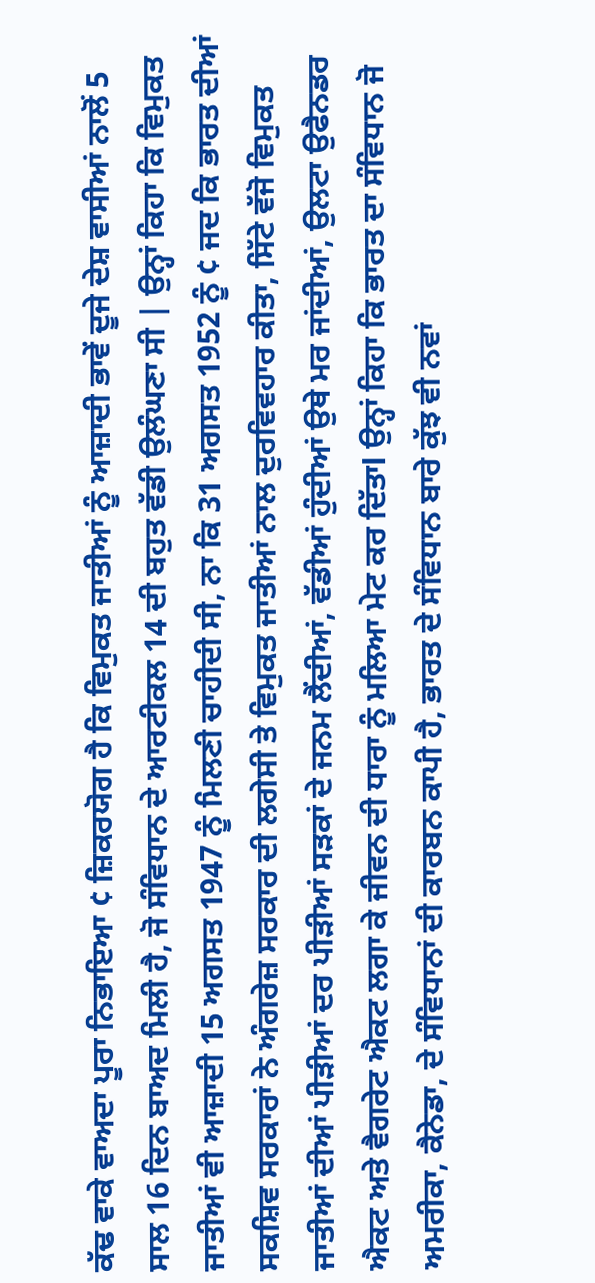ਕੱਢ ਵਾਕੇ ਵਾਅਦਾ ਪੂਰਾ ਨਿਭਾਇਆ ¢ ਜ਼ਿਕਰਯੋਗ ਹੈ ਕਿ ਵਿਮੁਕਤ ਜਾਤੀਆਂ ਨੂੰ ਆਜ਼ਾਦੀ ਭਾਵੇਂ ਦੂਜੇ ਦੇਸ਼ ਵਾਸੀਆਂ ਨਾਲੋਂ 5 ਸਾਲ 16 ਦਿਨ ਬਾਅਦ ਮਿਲੀ ਹੈ, ਜੋ ਸੰਵਿਧਾਨ ਦੇ ਆਰਟੀਕਲ 14 ਦੀ ਬਹੁਤ ਵੱਡੀ ਉਲੰਘਣਾ ਸੀ | ਉਨ੍ਹਾਂ ਕਿਹਾ ਕਿ ਵਿਮੁਕਤ ਜਾਤੀਆਂ ਵੀ ਆਜ਼ਾਦੀ 15 ਅਗਸਤ 1947 ਨੂੰ ਮਿਲਣੀ ਚਾਹੀਦੀ ਸੀ, ਨਾ ਕਿ 31 ਅਗਸਤ 1952 ਨੂੰ ¢ ਜਦ ਕਿ ਭਾਰਤ ਦੀਆਂ ਸਕਸ਼ਿਵ ਸਰਕਾਰਾਂ ਨੇ ਅੰਗਰੇਜ਼ ਸਰਕਾਰ ਦੀ ਲਗੇਸੀ ਤੇ ਵਿਮੁਕਤ ਜਾਤੀਆਂ ਨਾਲ ਦੁਰਵਿਵਹਾਰ ਕੀਤਾ, ਸਿੱਟੇ ਵੱਜੋ ਵਿਮੁਕਤ ਜਾਤੀਆਂ ਦੀਆਂ ਪੀੜੀਆਂ ਦਰ ਪੀੜੀਆਂ ਸੜਕਾਂ ਦੇ ਜਨਮ ਲੈਂਦੀਆਂ, ਵੱਡੀਆਂ ਹੁੰਦੀਆਂ ਉਥੇ ਮਰ ਜਾਂਦੀਆਂ, ਉਲਟਾ ਉਫੈਨਡਰ ਐਕਟ ਅਤੇ ਵੈਗਰੇਟ ਐਕਟ ਲਗਾ ਕੇ ਜੀਵਨ ਦੀ ਧਾਰਾ ਨੂੰ ਮਲਿਆ ਮੇਟ ਕਰ ਦਿੱਤਾl ਉਨ੍ਹਾਂ ਕਿਹਾ ਕਿ ਭਾਰਤ ਦਾ ਸੰਵਿਧਾਨ ਜੋ ਅਮਰੀਕਾ, ਕੈਨੇਡਾ, ਦੇ ਸੰਵਿਧਾਨਾਂ ਦੀ ਕਾਰਬਨ ਕਾਪੀ ਹੈ, ਭਾਰਤ ਦੇ ਸੰਵਿਧਾਨ ਬਾਰੇ ਕੁੱਝ ਵੀ ਨਵਾਂ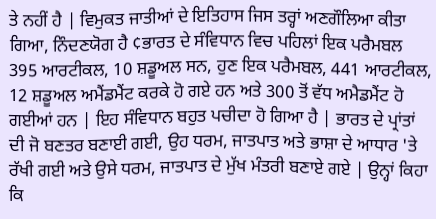ਤੇ ਨਹੀਂ ਹੈ | ਵਿਮੁਕਤ ਜਾਤੀਆਂ ਦੇ ਇਤਿਹਾਸ ਜਿਸ ਤਰ੍ਹਾਂ ਅਣਗੌਲਿਆ ਕੀਤਾ ਗਿਆ, ਨਿੰਦਣਯੋਗ ਹੈ ¢ਭਾਰਤ ਦੇ ਸੰਵਿਧਾਨ ਵਿਚ ਪਹਿਲਾਂ ਇਕ ਪਰੈਮਬਲ 395 ਆਰਟੀਕਲ, 10 ਸ਼ਡੂਅਲ ਸਨ, ਹੁਣ ਇਕ ਪਰੈਮਬਲ, 441 ਆਰਟੀਕਲ, 12 ਸ਼ਡੂਅਲ ਅਮੈਂਡਮੈਂਟ ਕਰਕੇ ਹੋ ਗਏ ਹਨ ਅਤੇ 300 ਤੋਂ ਵੱਧ ਅਮੈਡਮੈਂਟ ਹੋ ਗਈਆਂ ਹਨ | ਇਹ ਸੰਵਿਧਾਨ ਬਹੁਤ ਪਚੀਦਾ ਹੋ ਗਿਆ ਹੈ | ਭਾਰਤ ਦੇ ਪ੍ਰਾਂਤਾਂ ਦੀ ਜੋ ਬਣਤਰ ਬਣਾਈ ਗਈ, ਉਹ ਧਰਮ, ਜਾਤਪਾਤ ਅਤੇ ਭਾਸ਼ਾ ਦੇ ਆਧਾਰ 'ਤੇ ਰੱਖੀ ਗਈ ਅਤੇ ਉਸੇ ਧਰਮ, ਜਾਤਪਾਤ ਦੇ ਮੁੱਖ ਮੰਤਰੀ ਬਣਾਏ ਗਏ | ਉਨ੍ਹਾਂ ਕਿਹਾ ਕਿ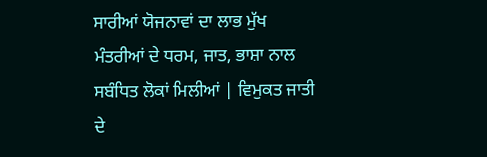ਸਾਰੀਆਂ ਯੋਜਨਾਵਾਂ ਦਾ ਲਾਭ ਮੁੱਖ ਮੰਤਰੀਆਂ ਦੇ ਧਰਮ, ਜਾਤ, ਭਾਸ਼ਾ ਨਾਲ ਸਬੰਧਿਤ ਲੋਕਾਂ ਮਿਲੀਆਂ | ਵਿਮੁਕਤ ਜਾਤੀ ਦੇ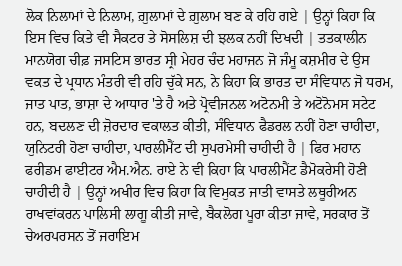ਲੋਕ ਨਿਲਾਮਾਂ ਦੇ ਨਿਲਾਮ, ਗ਼ੁਲਾਮਾਂ ਦੇ ਗ਼ੁਲਾਮ ਬਣ ਕੇ ਰਹਿ ਗਏ | ਉਨ੍ਹਾਂ ਕਿਹਾ ਕਿ ਇਸ ਵਿਚ ਕਿਤੇ ਵੀ ਸੈਕਟਰ ਤੇ ਸੋਸਲਿਸ਼ ਦੀ ਝਲਕ ਨਹੀਂ ਦਿਖਦੀ | ਤਤਕਾਲੀਨ ਮਾਨਯੋਗ ਚੀਫ਼ ਜਸਟਿਸ ਭਾਰਤ ਸ੍ਰੀ ਮੇਹਰ ਚੰਦ ਮਹਾਜਨ ਜੋ ਜੰਮੂ ਕਸ਼ਮੀਰ ਦੇ ਉਸ ਵਕਤ ਦੇ ਪ੍ਰਧਾਨ ਮੰਤਰੀ ਵੀ ਰਹਿ ਚੁੱਕੇ ਸਨ, ਨੇ ਕਿਹਾ ਕਿ ਭਾਰਤ ਦਾ ਸੰਵਿਧਾਨ ਜੋ ਧਰਮ, ਜਾਤ ਪਾਤ, ਭਾਸ਼ਾ ਦੇ ਆਧਾਰ 'ਤੇ ਹੈ ਅਤੇ ਪ੍ਰੋਵੀਜਨਲ ਅਟੋਨਮੀ ਤੇ ਅਟੋਨੋਮਸ ਸਟੇਟ ਹਨ, ਬਦਲਣ ਦੀ ਜ਼ੋਰਦਾਰ ਵਕਾਲਤ ਕੀਤੀ, ਸੰਵਿਧਾਨ ਫੈਡਰਲ ਨਹੀਂ ਹੋਣਾ ਚਾਹੀਦਾ, ਯੁਨਿਟਰੀ ਹੋਣਾ ਚਾਹੀਦਾ, ਪਾਰਲੀਮੈਂਟ ਦੀ ਸੁਪਰਮੇਸੀ ਚਾਹੀਦੀ ਹੈ | ਫਿਰ ਮਹਾਨ ਫਰੀਡਮ ਫਾਈਟਰ ਐਮ.ਐਨ. ਰਾਏ ਨੇ ਵੀ ਕਿਹਾ ਕਿ ਪਾਰਲੀਮੈਂਟ ਡੈਮੋਕਰੇਸੀ ਹੋਣੀ ਚਾਹੀਦੀ ਹੈ | ਉਨ੍ਹਾਂ ਅਖੀਰ ਵਿਚ ਕਿਹਾ ਕਿ ਵਿਮੁਕਤ ਜਾਤੀ ਵਾਸਤੇ ਲਥੂਰੀਅਨ ਰਾਖਵਾਂਕਰਨ ਪਾਲਿਸੀ ਲਾਗੂ ਕੀਤੀ ਜਾਵੇ, ਬੈਕਲੋਗ ਪੂਰਾ ਕੀਤਾ ਜਾਵੇ, ਸਰਕਾਰ ਤੋਂ ਚੇਅਰਪਰਸਨ ਤੋਂ ਜਰਾਇਮ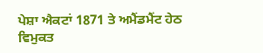ਪੇਸ਼ਾ ਐਕਟਾਂ 1871 ਤੇ ਅਮੈਂਡਮੈਂਟ ਹੇਠ ਵਿਮੁਕਤ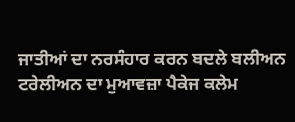ਜਾਤੀਆਂ ਦਾ ਨਰਸੰਹਾਰ ਕਰਨ ਬਦਲੇ ਬਲੀਅਨ ਟਰੇਲੀਅਨ ਦਾ ਮੁਆਵਜ਼ਾ ਪੈਕੇਜ ਕਲੇਮ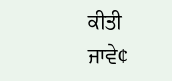ਕੀਤੀ ਜਾਵੇ¢